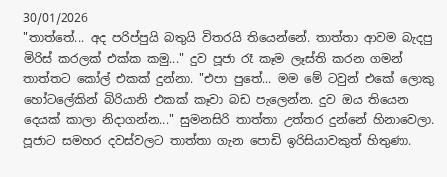30/01/2026
"තාත්තේ... අද පරිප්පුයි බතුයි විතරයි තියෙන්නේ. තාත්තා ආවම බැදපු මිරිස් කරලක් එක්ක කමු..." දුව පූජා රෑ කෑම ලෑස්ති කරන ගමන් තාත්තට කෝල් එකක් දුන්නා. "එපා පුතේ... මම මේ ටවුන් එකේ ලොකු හෝටලේකින් බිරියානි එකක් කෑවා බඩ පැලෙන්න. දුව ඔය තියෙන දෙයක් කාලා නිදාගන්න..." සුමනසිරි තාත්තා උත්තර දුන්නේ හිනාවෙලා.
පූජාට සමහර දවස්වලට තාත්තා ගැන පොඩි ඉරිසියාවකුත් හිතුණා.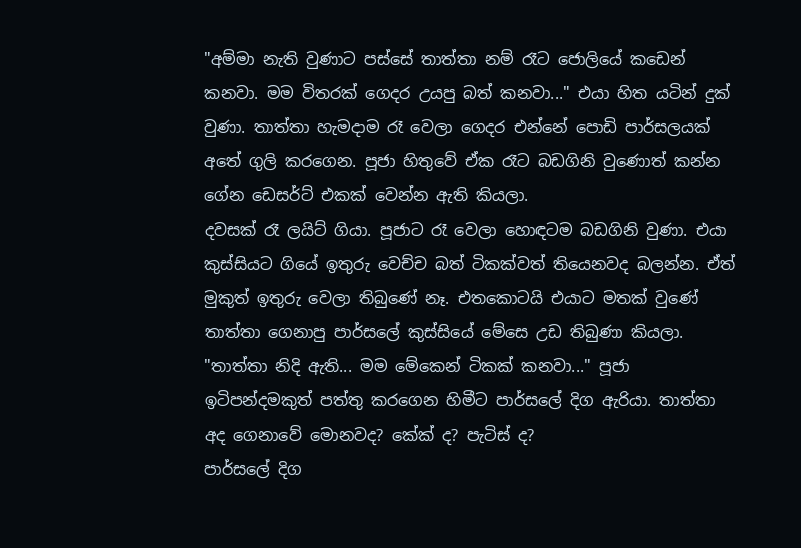"අම්මා නැති වුණාට පස්සේ තාත්තා නම් රෑට ජොලියේ කඩෙන් කනවා. මම විතරක් ගෙදර උයපු බත් කනවා..." එයා හිත යටින් දුක් වුණා. තාත්තා හැමදාම රෑ වෙලා ගෙදර එන්නේ පොඩි පාර්සලයක් අතේ ගුලි කරගෙන. පූජා හිතුවේ ඒක රෑට බඩගිනි වුණොත් කන්න ගේන ඩෙසර්ට් එකක් වෙන්න ඇති කියලා.
දවසක් රෑ ලයිට් ගියා. පූජාට රෑ වෙලා හොඳටම බඩගිනි වුණා. එයා කුස්සියට ගියේ ඉතුරු වෙච්ච බත් ටිකක්වත් තියෙනවද බලන්න. ඒත් මුකුත් ඉතුරු වෙලා තිබුණේ නෑ. එතකොටයි එයාට මතක් වුණේ තාත්තා ගෙනාපු පාර්සලේ කුස්සියේ මේසෙ උඩ තිබුණා කියලා. "තාත්තා නිදි ඇති... මම මේකෙන් ටිකක් කනවා..." පූජා ඉටිපන්දමකුත් පත්තු කරගෙන හිමීට පාර්සලේ දිග ඇරියා. තාත්තා අද ගෙනාවේ මොනවද? කේක් ද? පැටිස් ද?
පාර්සලේ දිග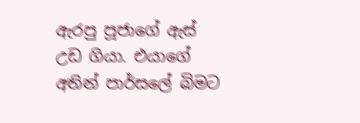ඇරපු පූජාගේ ඇස් උඩ ගියා. එයාගේ අතින් පාර්සලේ බිමට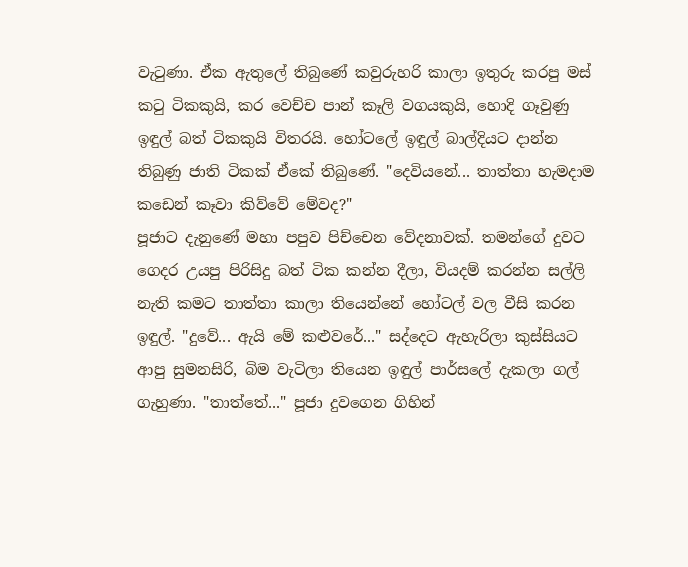වැටුණා. ඒක ඇතුලේ තිබුණේ කවුරුහරි කාලා ඉතුරු කරපු මස් කටු ටිකකුයි, කර වෙච්ච පාන් කෑලි වගයකුයි, හොදි ගෑවුණු ඉඳුල් බත් ටිකකුයි විතරයි. හෝටලේ ඉඳුල් බාල්දියට දාන්න තිබුණු ජාති ටිකක් ඒකේ තිබුණේ. "දෙවියනේ... තාත්තා හැමදාම කඩෙන් කෑවා කිව්වේ මේවද?"
පූජාට දැනුණේ මහා පපුව පිච්චෙන වේදනාවක්. තමන්ගේ දුවට ගෙදර උයපු පිරිසිදු බත් ටික කන්න දීලා, වියදම් කරන්න සල්ලි නැති කමට තාත්තා කාලා තියෙන්නේ හෝටල් වල වීසි කරන ඉඳුල්. "දුවේ... ඇයි මේ කළුවරේ..." සද්දෙට ඇහැරිලා කුස්සියට ආපු සුමනසිරි, බිම වැටිලා තියෙන ඉඳුල් පාර්සලේ දැකලා ගල් ගැහුණා. "තාත්තේ..." පූජා දුවගෙන ගිහින්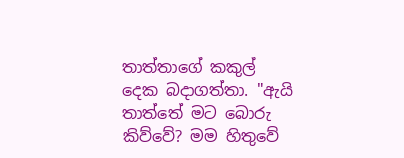තාත්තාගේ කකුල් දෙක බදාගත්තා. "ඇයි තාත්තේ මට බොරු කිව්වේ? මම හිතුවේ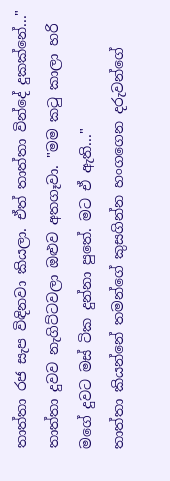තාත්තා රජ සැප විඳිනවා කියලා. ඒත් තාත්තා වින්දේ දුකක්නේ..."
තාත්තා දුවව නැගිට්ටවලා ඔළුව අතගෑවා. "මම කටු කාලා හරි මගේ දුවට මස් ටික දුන්නා පුතේ. මට ඒ ඇති..."
තාත්තා කියන්නේ තමන්ගේ කුසගින්න හංගගෙන දරුවන්ගේ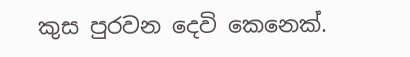කුස පුරවන දෙවි කෙනෙක්.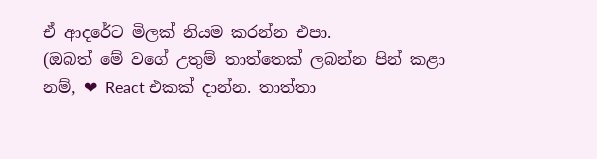ඒ ආදරේට මිලක් නියම කරන්න එපා.
(ඔබත් මේ වගේ උතුම් තාත්තෙක් ලබන්න පින් කළා නම්, ❤ React එකක් දාන්න. තාත්තා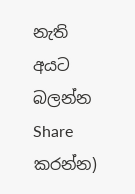නැති අයට බලන්න Share කරන්න)